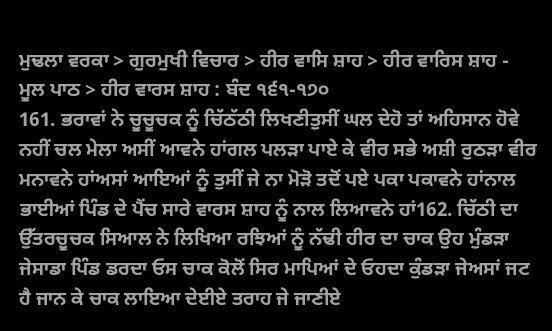ਮੁਢਲਾ ਵਰਕਾ > ਗੁਰਮੁਖੀ ਵਿਚਾਰ > ਹੀਰ ਵਾਸਿ ਸ਼ਾਹ > ਹੀਰ ਵਾਰਿਸ ਸ਼ਾਹ - ਮੂਲ ਪਾਠ > ਹੀਰ ਵਾਰਸ ਸ਼ਾਹ : ਬੰਦ ੧੬੧-੧੭੦
161. ਭਰਾਵਾਂ ਨੇ ਚੂਚੂਚਕ ਨੂੰ ਚਿੱਠੱਠੀ ਲਿਖਣੀਤੁਸੀਂ ਘਲ ਦੇਹੋ ਤਾਂ ਅਹਿਸਾਨ ਹੋਵੇ ਨਹੀਂ ਚਲ ਮੇਲਾ ਅਸੀਂ ਆਵਨੇ ਹਾਂਗਲ ਪਲੜਾ ਪਾਏ ਕੇ ਵੀਰ ਸਭੇ ਅਸ਼ੀ ਰੁਠੜਾ ਵੀਰ ਮਨਾਵਨੇ ਹਾਂਅਸਾਂ ਆਇਆਂ ਨੂੰ ਤੁਸੀਂ ਜੇ ਨਾ ਮੋੜੋ ਤਦੋਂ ਪਏ ਪਕਾ ਪਕਾਵਨੇ ਹਾਂਨਾਲ ਭਾਈਆਂ ਪਿੰਡ ਦੇ ਪੈਂਚ ਸਾਰੇ ਵਾਰਸ ਸ਼ਾਹ ਨੂੰ ਨਾਲ ਲਿਆਵਨੇ ਹਾਂ162. ਚਿੱਠੀ ਦਾ ਉੱਤਰਚੂਚਕ ਸਿਆਲ ਨੇ ਲਿਖਿਆ ਰਝਿਆਂ ਨੂੰ ਨੱਢੀ ਹੀਰ ਦਾ ਚਾਕ ਉਹ ਮੁੰਡੜਾ ਜੇਸਾਡਾ ਪਿੰਡ ਡਰਦਾ ਓਸ ਚਾਕ ਕੋਲੋਂ ਸਿਰ ਮਾਪਿਆਂ ਦੇ ਓਹਦਾ ਕੁੰਡੜਾ ਜੇਅਸਾਂ ਜਟ ਹੈ ਜਾਨ ਕੇ ਚਾਕ ਲਾਇਆ ਦੇਈਏ ਤਰਾਹ ਜੇ ਜਾਣੀਏ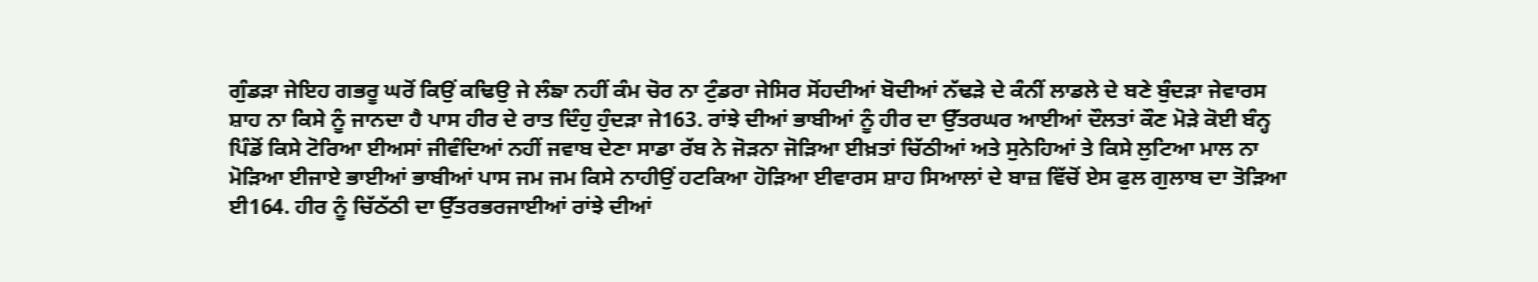ਗੁੰਡੜਾ ਜੇਇਹ ਗਭਰੂ ਘਰੋਂ ਕਿਉਂ ਕਢਿਉ ਜੇ ਲੰਙਾ ਨਹੀਂ ਕੰਮ ਚੋਰ ਨਾ ਟੁੰਡਰਾ ਜੇਸਿਰ ਸੋਂਹਦੀਆਂ ਬੋਦੀਆਂ ਨੱਢੜੇ ਦੇ ਕੰਨੀਂ ਲਾਡਲੇ ਦੇ ਬਣੇ ਬੁੰਦੜਾ ਜੇਵਾਰਸ ਸ਼ਾਹ ਨਾ ਕਿਸੇ ਨੂੰ ਜਾਨਦਾ ਹੈ ਪਾਸ ਹੀਰ ਦੇ ਰਾਤ ਦਿੰਹੁ ਹੁੰਦੜਾ ਜੇ163. ਰਾਂਝੇ ਦੀਆਂ ਭਾਬੀਆਂ ਨੂੰ ਹੀਰ ਦਾ ਉੱਤਰਘਰ ਆਈਆਂ ਦੌਲਤਾਂ ਕੌਣ ਮੋੜੇ ਕੋਈ ਬੰਨ੍ਹ ਪਿੰਡੋਂ ਕਿਸੇ ਟੋਰਿਆ ਈਅਸਾਂ ਜੀਵੰਦਿਆਂ ਨਹੀਂ ਜਵਾਬ ਦੇਣਾ ਸਾਡਾ ਰੱਬ ਨੇ ਜੋੜਨਾ ਜੋੜਿਆ ਈਖ਼ਤਾਂ ਚਿੱਠੀਆਂ ਅਤੇ ਸੁਨੇਹਿਆਂ ਤੇ ਕਿਸੇ ਲੁਟਿਆ ਮਾਲ ਨਾ ਮੋੜਿਆ ਈਜਾਏ ਭਾਈਆਂ ਭਾਬੀਆਂ ਪਾਸ ਜਮ ਜਮ ਕਿਸੇ ਨਾਹੀਉਂ ਹਟਕਿਆ ਹੋੜਿਆ ਈਵਾਰਸ ਸ਼ਾਹ ਸਿਆਲਾਂ ਦੇ ਬਾਜ਼ ਵਿੱਚੋਂ ਏਸ ਫੁਲ ਗੁਲਾਬ ਦਾ ਤੋੜਿਆ ਈ164. ਹੀਰ ਨੂੰ ਚਿੱਠੱਠੀ ਦਾ ਉੱਤਰਭਰਜਾਈਆਂ ਰਾਂਝੇ ਦੀਆਂ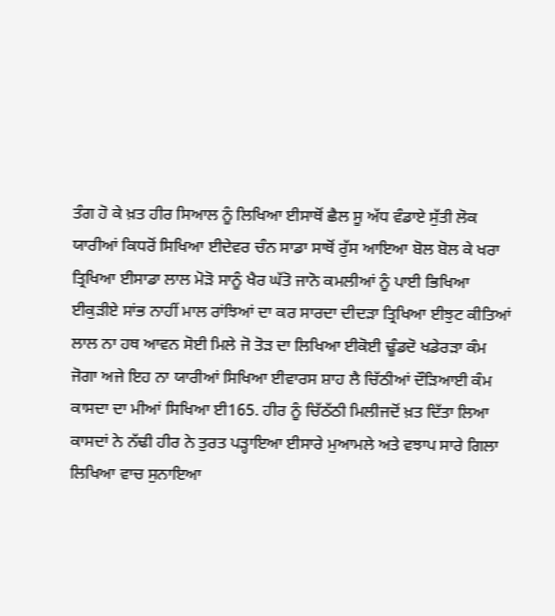ਤੰਗ ਹੋ ਕੇ ਖ਼ਤ ਹੀਰ ਸਿਆਲ ਨੂੰ ਲਿਖਿਆ ਈਸਾਥੋਂ ਛੈਲ ਸੂ ਅੱਧ ਵੰਡਾਏ ਸੁੱਤੀ ਲੋਕ ਯਾਰੀਆਂ ਕਿਧਰੋਂ ਸਿਖਿਆ ਈਦੇਵਰ ਚੰਨ ਸਾਡਾ ਸਾਥੋਂ ਰੁੱਸ ਆਇਆ ਬੋਲ ਬੋਲ ਕੇ ਖਰਾ ਤ੍ਰਿਖਿਆ ਈਸਾਡਾ ਲਾਲ ਮੋੜੋ ਸਾਨੂੰ ਖੈਰ ਘੱਤੋ ਜਾਨੋ ਕਮਲੀਆਂ ਨੂੰ ਪਾਈ ਭਿਖਿਆ ਈਕੁੜੀਏ ਸਾਂਭ ਨਾਹੀਂ ਮਾਲ ਰਾਂਝਿਆਂ ਦਾ ਕਰ ਸਾਰਦਾ ਦੀਦੜਾ ਤ੍ਰਿਖਿਆ ਈਝੁਟ ਕੀਤਿਆਂ ਲਾਲ ਨਾ ਹਥ ਆਵਨ ਸੋਈ ਮਿਲੇ ਜੋ ਤੋੜ ਦਾ ਲਿਖਿਆ ਈਕੋਈ ਢੂੰਡਦੋ ਖਡੇਰੜਾ ਕੰਮ ਜੋਗਾ ਅਜੇ ਇਹ ਨਾ ਯਾਰੀਆਂ ਸਿਖਿਆ ਈਵਾਰਸ ਸ਼ਾਹ ਲੈ ਚਿੱਠੀਆਂ ਦੌੜਿਆਈ ਕੰਮ ਕਾਸਦਾ ਦਾ ਮੀਆਂ ਸਿਖਿਆ ਈ165. ਹੀਰ ਨੂੰ ਚਿੱਠੱਠੀ ਮਿਲੀਜਦੋਂ ਖ਼ਤ ਦਿੱਤਾ ਲਿਆ ਕਾਸਦਾਂ ਨੇ ਨੱਢੀ ਹੀਰ ਨੇ ਤੁਰਤ ਪੜ੍ਹਾਇਆ ਈਸਾਰੇ ਮੁਆਮਲੇ ਅਤੇ ਵਝਾਪ ਸਾਰੇ ਗਿਲਾ ਲਿਖਿਆ ਵਾਚ ਸੁਨਾਇਆ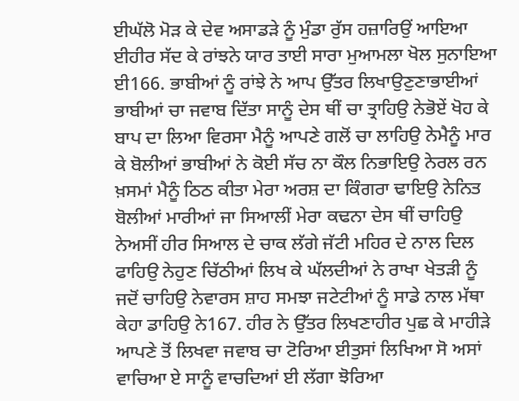ਈਘੱਲੋ ਮੋੜ ਕੇ ਦੇਵ ਅਸਾਡੜੇ ਨੂੰ ਮੁੰਡਾ ਰੁੱਸ ਹਜ਼ਾਰਿਉਂ ਆਇਆ ਈਹੀਰ ਸੱਦ ਕੇ ਰਾਂਝਨੇ ਯਾਰ ਤਾਈ ਸਾਰਾ ਮੁਆਮਲਾ ਖੋਲ ਸੁਨਾਇਆ ਈ166. ਭਾਬੀਆਂ ਨੂੰ ਰਾਂਝੇ ਨੇ ਆਪ ਉੱਤਰ ਲਿਖਾਉਣੁਣਾਭਾਈਆਂ ਭਾਬੀਆਂ ਚਾ ਜਵਾਬ ਦਿੱਤਾ ਸਾਨੂੰ ਦੇਸ ਥੀਂ ਚਾ ਤ੍ਰਾਹਿਉ ਨੇਭੋਏਂ ਖੋਹ ਕੇ ਬਾਪ ਦਾ ਲਿਆ ਵਿਰਸਾ ਮੈਨੂੰ ਆਪਣੇ ਗਲੋਂ ਚਾ ਲਾਹਿਉ ਨੇਮੈਨੂੰ ਮਾਰ ਕੇ ਬੋਲੀਆਂ ਭਾਬੀਆਂ ਨੇ ਕੋਈ ਸੱਚ ਨਾ ਕੌਲ ਨਿਭਾਇਉ ਨੇਰਲ ਰਨ ਖ਼ਸਮਾਂ ਮੈਨੂੰ ਠਿਠ ਕੀਤਾ ਮੇਰਾ ਅਰਸ਼ ਦਾ ਕਿੰਗਰਾ ਢਾਇਉ ਨੇਨਿਤ ਬੋਲੀਆਂ ਮਾਰੀਆਂ ਜਾ ਸਿਆਲੀਂ ਮੇਰਾ ਕਢਨਾ ਦੇਸ ਥੀਂ ਚਾਹਿਉ ਨੇਅਸੀਂ ਹੀਰ ਸਿਆਲ ਦੇ ਚਾਕ ਲੱਗੇ ਜੱਟੀ ਮਹਿਰ ਦੇ ਨਾਲ ਦਿਲ ਫਾਹਿਉ ਨੇਹੁਣ ਚਿੱਠੀਆਂ ਲਿਖ ਕੇ ਘੱਲਦੀਆਂ ਨੇ ਰਾਖਾ ਖੇਤੜੀ ਨੂੰ ਜਦੋਂ ਚਾਹਿਉ ਨੇਵਾਰਸ ਸ਼ਾਹ ਸਮਝਾ ਜਟੇਟੀਆਂ ਨੂੰ ਸਾਡੇ ਨਾਲ ਮੱਥਾ ਕੇਹਾ ਡਾਹਿਉ ਨੇ167. ਹੀਰ ਨੇ ਉੱਤਰ ਲਿਖਣਾਹੀਰ ਪੁਛ ਕੇ ਮਾਹੀੜੇ ਆਪਣੇ ਤੋਂ ਲਿਖਵਾ ਜਵਾਬ ਚਾ ਟੋਰਿਆ ਈਤੁਸਾਂ ਲਿਖਿਆ ਸੋ ਅਸਾਂ ਵਾਚਿਆ ਏ ਸਾਨੂੰ ਵਾਚਦਿਆਂ ਈ ਲੱਗਾ ਝੋਰਿਆ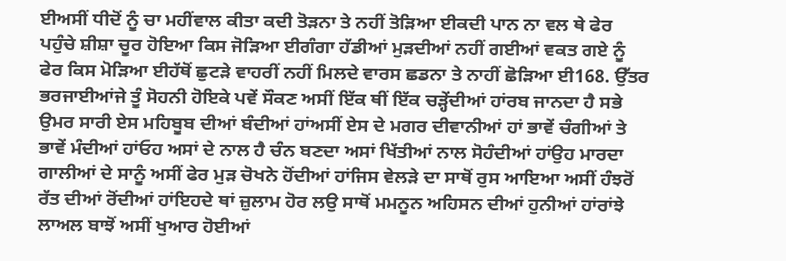ਈਅਸੀਂ ਧੀਦੋਂ ਨੂੰ ਚਾ ਮਹੀਂਵਾਲ ਕੀਤਾ ਕਦੀ ਤੋੜਨਾ ਤੇ ਨਹੀਂ ਤੋੜਿਆ ਈਕਦੀ ਪਾਨ ਨਾ ਵਲ ਥੇ ਫੇਰ ਪਹੁੰਚੇ ਸ਼ੀਸ਼ਾ ਚੂਰ ਹੋਇਆ ਕਿਸ ਜੋੜਿਆ ਈਗੰਗਾ ਹੱਡੀਆਂ ਮੁੜਦੀਆਂ ਨਹੀਂ ਗਈਆਂ ਵਕਤ ਗਏ ਨੂੰ ਫੇਰ ਕਿਸ ਮੋੜਿਆ ਈਹੱਥੋਂ ਛੁਟੜੇ ਵਾਹਰੀਂ ਨਹੀਂ ਮਿਲਦੇ ਵਾਰਸ ਛਡਨਾ ਤੇ ਨਾਹੀਂ ਛੋੜਿਆ ਈ168. ਉੱਤਰ ਭਰਜਾਈਆਂਜੇ ਤੂੰ ਸੋਹਨੀ ਹੋਇਕੇ ਪਵੇਂ ਸੌਕਣ ਅਸੀਂ ਇੱਕ ਥੀਂ ਇੱਕ ਚੜ੍ਹੇਂਦੀਆਂ ਹਾਂਰਬ ਜਾਨਦਾ ਹੈ ਸਭੇ ਉਮਰ ਸਾਰੀ ਏਸ ਮਹਿਬੂਬ ਦੀਆਂ ਬੰਦੀਆਂ ਹਾਂਅਸੀਂ ਏਸ ਦੇ ਮਗਰ ਦੀਵਾਨੀਆਂ ਹਾਂ ਭਾਵੇਂ ਚੰਗੀਆਂ ਤੇ ਭਾਵੇਂ ਮੰਦੀਆਂ ਹਾਂਓਹ ਅਸਾਂ ਦੇ ਨਾਲ ਹੈ ਚੰਨ ਬਣਦਾ ਅਸਾਂ ਖਿੱਤੀਆਂ ਨਾਲ ਸੋਹੰਦੀਆਂ ਹਾਂਉਹ ਮਾਰਦਾ ਗਾਲੀਆਂ ਦੇ ਸਾਨੂੰ ਅਸੀਂ ਫੇਰ ਮੁੜ ਚੋਖਨੇ ਹੋਂਦੀਆਂ ਹਾਂਜਿਸ ਵੇਲੜੇ ਦਾ ਸਾਥੋਂ ਰੁਸ ਆਇਆ ਅਸੀਂ ਹੰਝਰੋਂ ਰੱਤ ਦੀਆਂ ਰੋਂਦੀਆਂ ਹਾਂਇਹਦੇ ਥਾਂ ਜ਼ੁਲਾਮ ਹੋਰ ਲਉ ਸਾਥੋਂ ਮਮਨੂਨ ਅਹਿਸਨ ਦੀਆਂ ਹੁਨੀਆਂ ਹਾਂਰਾਂਝੇ ਲਾਅਲ ਬਾਝੋਂ ਅਸੀਂ ਖੁਆਰ ਹੋਈਆਂ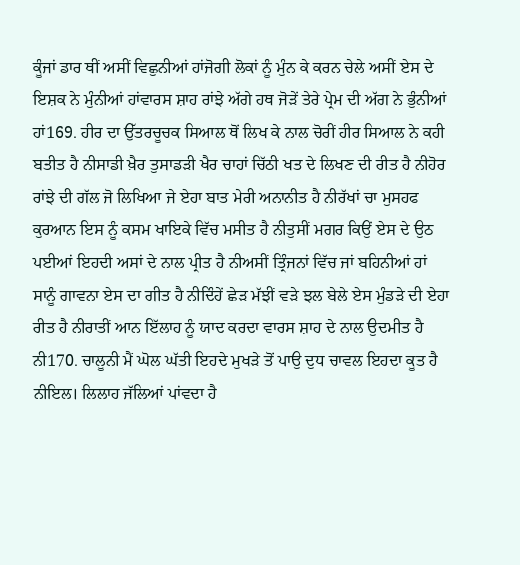ਕੂੰਜਾਂ ਡਾਰ ਥੀਂ ਅਸੀਂ ਵਿਛੁਨੀਆਂ ਹਾਂਜੋਗੀ ਲੋਕਾਂ ਨੂੰ ਮੁੰਨ ਕੇ ਕਰਨ ਚੇਲੇ ਅਸੀਂ ਏਸ ਦੇ ਇਸ਼ਕ ਨੇ ਮੁੰਨੀਆਂ ਹਾਂਵਾਰਸ ਸ਼ਾਹ ਰਾਂਝੇ ਅੱਗੇ ਹਥ ਜੋੜੇਂ ਤੇਰੇ ਪ੍ਰੇਮ ਦੀ ਅੱਗ ਨੇ ਭੁੰਨੀਆਂ ਹਾਂ169. ਹੀਰ ਦਾ ਉੱਤਰਚੂਚਕ ਸਿਆਲ ਥੋਂ ਲਿਖ ਕੇ ਨਾਲ ਚੋਰੀਂ ਹੀਰ ਸਿਆਲ ਨੇ ਕਹੀ ਬਤੀਤ ਹੈ ਨੀਸਾਡੀ ਖ਼ੈਰ ਤੁਸਾਡੜੀ ਖੈਰ ਚਾਹਾਂ ਚਿੱਠੀ ਖਤ ਦੇ ਲਿਖਣ ਦੀ ਰੀਤ ਹੈ ਨੀਹੋਰ ਰਾਂਝੇ ਦੀ ਗੱਲ ਜੋ ਲਿਖਿਆ ਜੇ ਏਹਾ ਬਾਤ ਮੇਰੀ ਅਨਾਨੀਤ ਹੈ ਨੀਰੱਖਾਂ ਚਾ ਮੁਸਹਫ ਕੁਰਆਨ ਇਸ ਨੂੰ ਕਸਮ ਖਾਇਕੇ ਵਿੱਚ ਮਸੀਤ ਹੈ ਨੀਤੁਸੀਂ ਮਗਰ ਕਿਉਂ ਏਸ ਦੇ ਉਠ ਪਈਆਂ ਇਹਦੀ ਅਸਾਂ ਦੇ ਨਾਲ ਪ੍ਰੀਤ ਹੈ ਨੀਅਸੀਂ ਤ੍ਰਿੰਜਨਾਂ ਵਿੱਚ ਜਾਂ ਬਹਿਨੀਆਂ ਹਾਂ ਸਾਨੂੰ ਗਾਵਨਾ ਏਸ ਦਾ ਗੀਤ ਹੈ ਨੀਦਿੰਹੇਂ ਛੇੜ ਮੱਝੀਂ ਵੜੇ ਝਲ ਬੇਲੇ ਏਸ ਮੁੰਡੜੇ ਦੀ ਏਹਾ ਰੀਤ ਹੈ ਨੀਰਾਤੀਂ ਆਨ ਇੱਲਾਹ ਨੂੰ ਯਾਦ ਕਰਦਾ ਵਾਰਸ ਸ਼ਾਹ ਦੇ ਨਾਲ ਉਦਮੀਤ ਹੈ ਨੀ170. ਚਾਲੂਨੀ ਮੈਂ ਘੋਲ ਘੱਤੀ ਇਹਦੇ ਮੁਖੜੇ ਤੋਂ ਪਾਉ ਦੁਧ ਚਾਵਲ ਇਹਦਾ ਕੂਤ ਹੈ ਨੀਇਲ। ਲਿਲਾਹ ਜੱਲਿਆਂ ਪਾਂਵਦਾ ਹੈ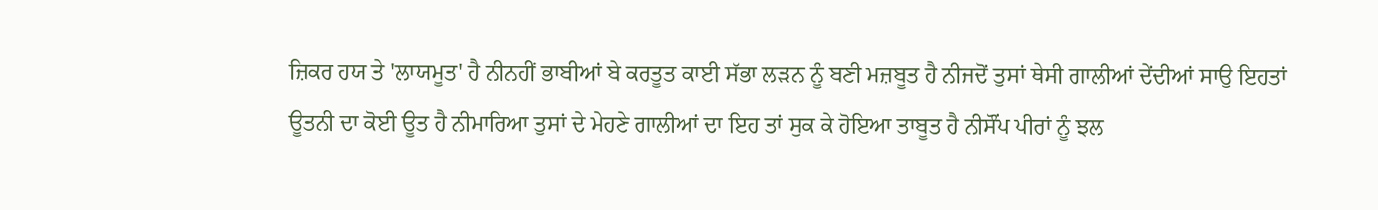ਜ਼ਿਕਰ ਹਯ ਤੇ 'ਲਾਯਮੂਤ' ਹੈ ਨੀਨਹੀਂ ਭਾਬੀਆਂ ਬੇ ਕਰਤੂਤ ਕਾਈ ਸੱਭਾ ਲੜਨ ਨੂੰ ਬਣੀ ਮਜ਼ਬੂਤ ਹੈ ਨੀਜਦੋਂ ਤੁਸਾਂ ਥੇਸੀ ਗਾਲੀਆਂ ਦੇਂਦੀਆਂ ਸਾਉ ਇਹਤਾਂ ਊਤਨੀ ਦਾ ਕੋਈ ਊਤ ਹੈ ਨੀਮਾਰਿਆ ਤੁਸਾਂ ਦੇ ਮੇਹਣੇ ਗਾਲੀਆਂ ਦਾ ਇਹ ਤਾਂ ਸੁਕ ਕੇ ਹੋਇਆ ਤਾਬੂਤ ਹੈ ਨੀਸੌਂਪ ਪੀਰਾਂ ਨੂੰ ਝਲ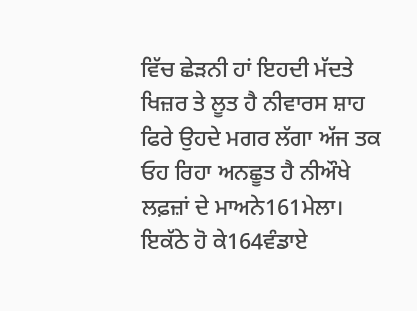ਵਿੱਚ ਛੇੜਨੀ ਹਾਂ ਇਹਦੀ ਮੱਦਤੇ ਖਿਜ਼ਰ ਤੇ ਲੂਤ ਹੈ ਨੀਵਾਰਸ ਸ਼ਾਹ ਫਿਰੇ ਉਹਦੇ ਮਗਰ ਲੱਗਾ ਅੱਜ ਤਕ ਓਹ ਰਿਹਾ ਅਨਛੂਤ ਹੈ ਨੀਔਖੇ ਲਫ਼ਜ਼ਾਂ ਦੇ ਮਾਅਨੇ161ਮੇਲਾ। ਇਕੱਠੇ ਹੋ ਕੇ164ਵੰਡਾਏ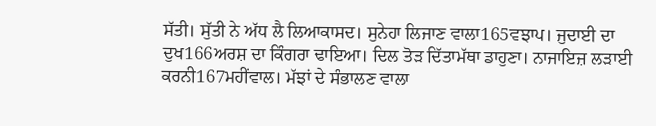ਸੱਤੀ। ਸੁੱਤੀ ਨੇ ਅੱਧ ਲੈ ਲਿਆਕਾਸਦ। ਸੁਨੇਹਾ ਲਿਜਾਣ ਵਾਲਾ165ਵਝਾਪ। ਜੁਦਾਈ ਦਾ ਦੁਖ166ਅਰਸ਼ ਦਾ ਕਿੰਗਰਾ ਢਾਇਆ। ਦਿਲ ਤੋੜ ਦਿੱਤਾਮੱਥਾ ਡਾਹੁਣਾ। ਨਾਜਾਇਜ਼ ਲੜਾਈ ਕਰਨੀ167ਮਹੀਂਵਾਲ। ਮੱਝਾਂ ਦੇ ਸੰਭਾਲਣ ਵਾਲਾ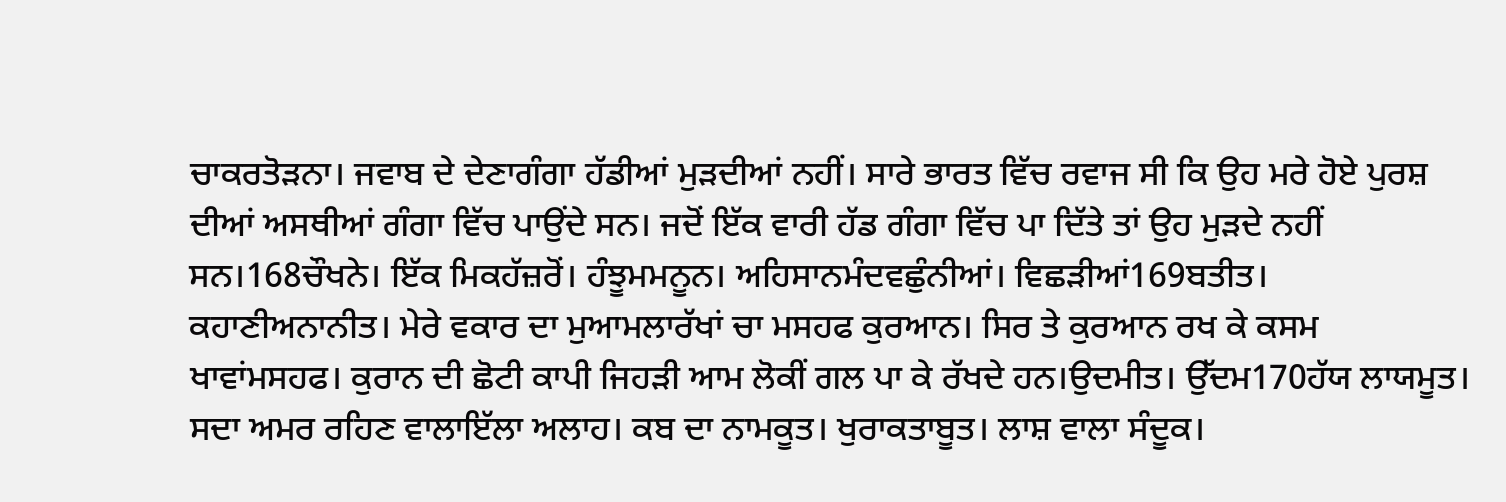ਚਾਕਰਤੋੜਨਾ। ਜਵਾਬ ਦੇ ਦੇਣਾਗੰਗਾ ਹੱਡੀਆਂ ਮੁੜਦੀਆਂ ਨਹੀਂ। ਸਾਰੇ ਭਾਰਤ ਵਿੱਚ ਰਵਾਜ ਸੀ ਕਿ ਉਹ ਮਰੇ ਹੋਏ ਪੁਰਸ਼ ਦੀਆਂ ਅਸਥੀਆਂ ਗੰਗਾ ਵਿੱਚ ਪਾਉਂਦੇ ਸਨ। ਜਦੋਂ ਇੱਕ ਵਾਰੀ ਹੱਡ ਗੰਗਾ ਵਿੱਚ ਪਾ ਦਿੱਤੇ ਤਾਂ ਉਹ ਮੁੜਦੇ ਨਹੀਂ ਸਨ।168ਚੌਖਨੇ। ਇੱਕ ਮਿਕਹੱਜ਼ਰੋਂ। ਹੰਝੂਮਮਨੂਨ। ਅਹਿਸਾਨਮੰਦਵਛੁੰਨੀਆਂ। ਵਿਛੜੀਆਂ169ਬਤੀਤ। ਕਹਾਣੀਅਨਾਨੀਤ। ਮੇਰੇ ਵਕਾਰ ਦਾ ਮੁਆਮਲਾਰੱਖਾਂ ਚਾ ਮਸਹਫ ਕੁਰਆਨ। ਸਿਰ ਤੇ ਕੁਰਆਨ ਰਖ ਕੇ ਕਸਮ ਖਾਵਾਂਮਸਹਫ। ਕੁਰਾਨ ਦੀ ਛੋਟੀ ਕਾਪੀ ਜਿਹੜੀ ਆਮ ਲੋਕੀਂ ਗਲ ਪਾ ਕੇ ਰੱਖਦੇ ਹਨ।ਉਦਮੀਤ। ਉੱਦਮ170ਹੱਯ ਲਾਯਮੂਤ। ਸਦਾ ਅਮਰ ਰਹਿਣ ਵਾਲਾਇੱਲਾ ਅਲਾਹ। ਕਬ ਦਾ ਨਾਮਕੂਤ। ਖੁਰਾਕਤਾਬੂਤ। ਲਾਸ਼ ਵਾਲਾ ਸੰਦੂਕ।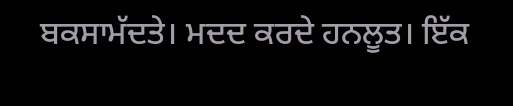ਬਕਸਾਮੱਦਤੇ। ਮਦਦ ਕਰਦੇ ਹਨਲੂਤ। ਇੱਕ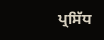ਪ੍ਰਸਿੱਧ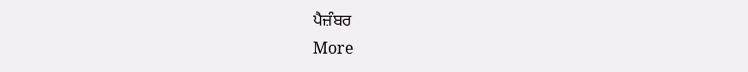ਪੈਜ਼ੰਬਰ
More